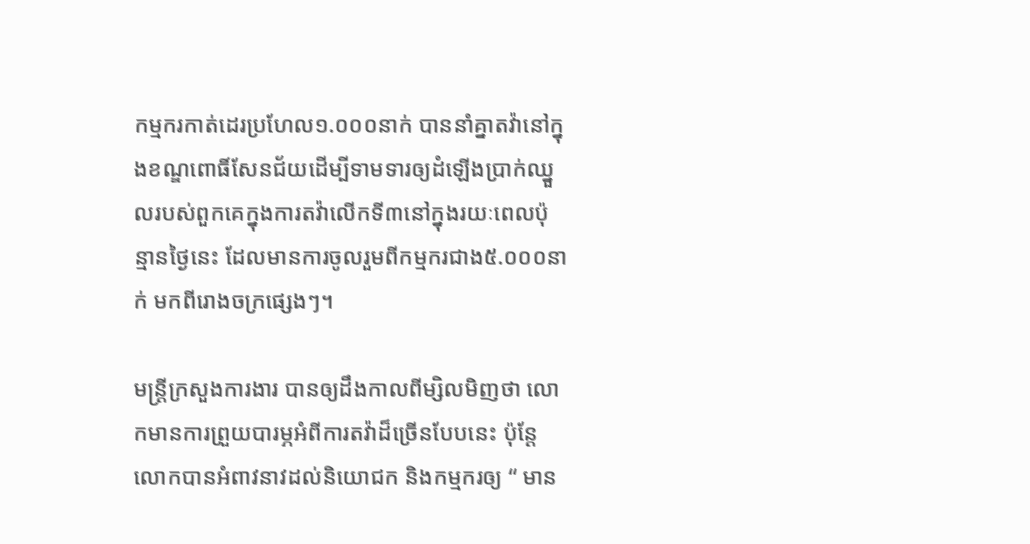កម្មករកាត់ដេរប្រហែល១.០០០នាក់ បាននាំគ្នាតវ៉ានៅក្នុងខណ្ឌពោធិ៍សែនជ័យដើម្បីទាមទារឲ្យដំឡើងប្រាក់ឈ្នួលរបស់ពួកគេក្នុងការតវ៉ាលើកទី៣នៅក្នុងរយៈពេលប៉ុន្មានថ្ងៃនេះ ដែលមានការចូលរួមពីកម្មករជាង៥.០០០នាក់ មកពីរោងចក្រផ្សេងៗ។

មន្ត្រីក្រសួងការងារ បានឲ្យដឹងកាលពីម្សិលមិញថា លោកមានការព្រួយបារម្ភអំពីការតវ៉ាដ៏ច្រើនបែបនេះ ប៉ុន្តែ លោកបានអំពាវនាវដល់និយោជក និងកម្មករឲ្យ “ មាន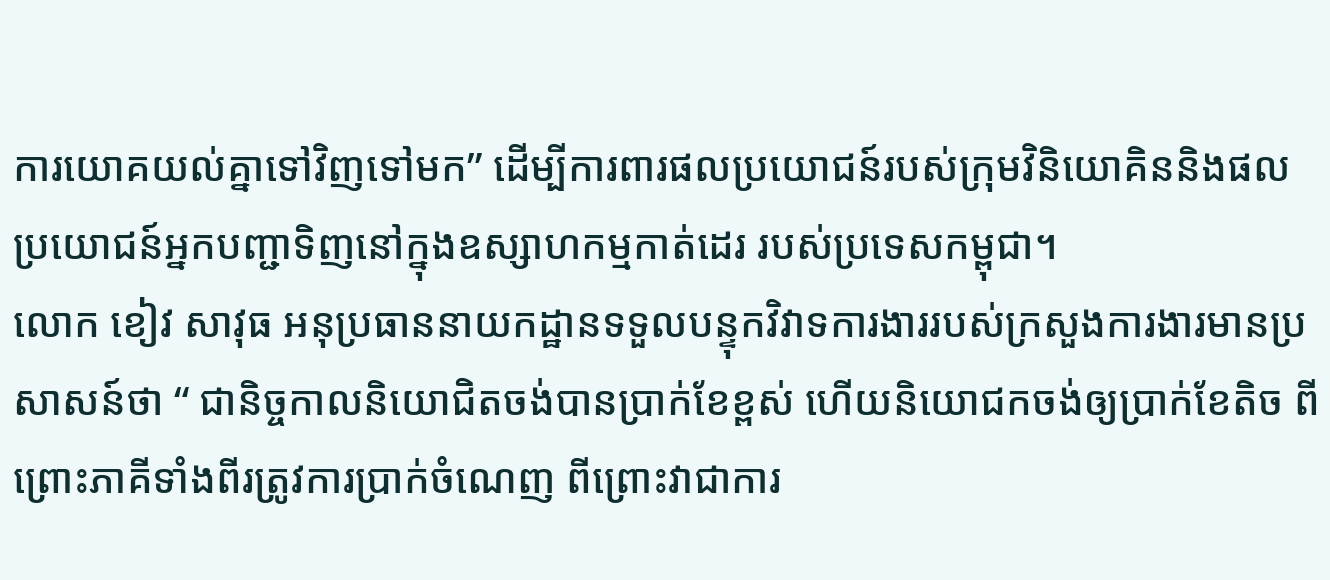ការយោគយល់គ្នាទៅវិញទៅមក” ដើម្បីការពារផលប្រយោជន៍របស់ក្រុមវិនិយោគិននិងផលប្រយោជន៍អ្នកបញ្ជាទិញនៅក្នុងឧស្សាហកម្មកាត់ដេរ របស់ប្រទេសកម្ពុជា។
លោក ខៀវ សាវុធ អនុប្រធាននាយកដ្ឋានទទួលបន្ទុកវិវាទការងាររបស់ក្រសួងការងារមានប្រសាសន៍ថា “ ជានិច្ចកាលនិយោជិតចង់បានប្រាក់ខែខ្ពស់ ហើយនិយោជកចង់ឲ្យប្រាក់ខែតិច ពីព្រោះភាគីទាំងពីរត្រូវការប្រាក់ចំណេញ ពីព្រោះវាជាការ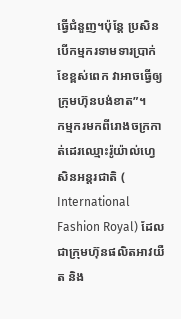ធ្វើជំនួញ។ប៉ុន្តែ ប្រសិនបើកម្មករទាមទារប្រាក់ខែខ្ពស់ពេក វាអាចធ្វើឲ្យក្រុមហ៊ុនបង់ខាត”។
កម្មករមកពីរោងចក្រកាត់ដេរឈ្មោះរ៉ូយ៉ាល់ហ្វេសិនអន្តរជាតិ ( International Fashion Royal) ដែល ជាក្រុមហ៊ុនផលិតអាវយឺត និង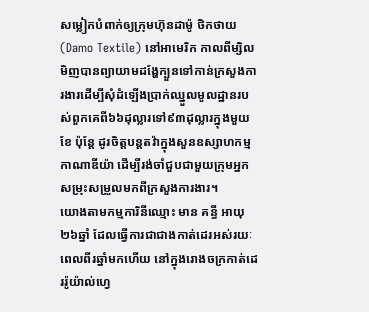សម្លៀកបំពាក់ឲ្យក្រុមហ៊ុនដាម៉ូ ថិកថាយ (Damo Textile) នៅអាមេរិក កាលពីម្សិលមិញបានព្យាយាមដង្ហែក្បួនទៅកាន់ក្រសួងការងារដើម្បីសុំដំឡើងប្រាក់ឈ្នួលមូលដ្ឋានរបស់ពួកគេពី៦៦ដុល្លារទៅ៩៣ដុល្លារក្នុងមួយខែ ប៉ុន្តែ ដូរចិត្តបន្តតវ៉ាក្នុងសួនឧស្សាហកម្មកាណាឌីយ៉ា ដើម្បីរង់ចាំជួបជាមួយក្រុមអ្នកសម្រុះសម្រួលមកពីក្រសួងការងារ។
យោងតាមកម្មការិនីឈ្មោះ មាន គន្ធី អាយុ២៦ឆ្នាំ ដែលធ្វើការជាជាងកាត់ដេរអស់រយៈពេលពីរឆ្នាំមកហើយ នៅក្នុងរោងចក្រកាត់ដេររ៉ូយ៉ាល់ហ្វេ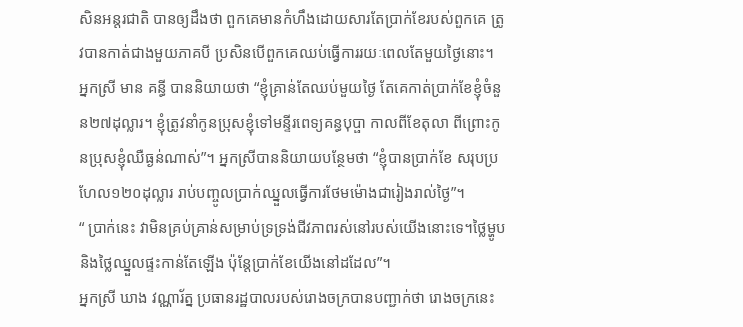សិនអន្តរជាតិ បានឲ្យដឹងថា ពួកគេមានកំហឹងដោយសារតែប្រាក់ខែរបស់ពួកគេ ត្រូវបានកាត់ជាងមួយភាគបី ប្រសិនបើពួកគេឈប់ធ្វើការរយៈពេលតែមួយថ្ងៃនោះ។
អ្នកស្រី មាន គន្ធី បាននិយាយថា “ខ្ញុំគ្រាន់តែឈប់មួយថ្ងៃ តែគេកាត់ប្រាក់ខែខ្ញុំចំនួន២៧ដុល្លារ។ ខ្ញុំត្រូវនាំកូនប្រុសខ្ញុំទៅមន្ទីរពេទ្យគន្ធបុប្ផា កាលពីខែតុលា ពីព្រោះកូនប្រុសខ្ញុំឈឺធ្ងន់ណាស់”។ អ្នកស្រីបាននិយាយបន្ថែមថា “ខ្ញុំបានប្រាក់ខែ សរុបប្រហែល១២០ដុល្លារ រាប់បញ្ចូលប្រាក់ឈ្នួលធ្វើការថែមម៉ោងជារៀងរាល់ថ្ងៃ”។
“ ប្រាក់នេះ វាមិនគ្រប់គ្រាន់សម្រាប់ទ្រទ្រង់ជីវភាពរស់នៅរបស់យើងនោះទេ។ថ្លៃម្ហូប និងថ្លៃឈ្នួលផ្ទះកាន់តែឡើង ប៉ុន្តែប្រាក់ខែយើងនៅដដែល”។
អ្នកស្រី ឃាង វណ្ណារ័ត្ន ប្រធានរដ្ឋបាលរបស់រោងចក្របានបញ្ជាក់ថា រោងចក្រនេះ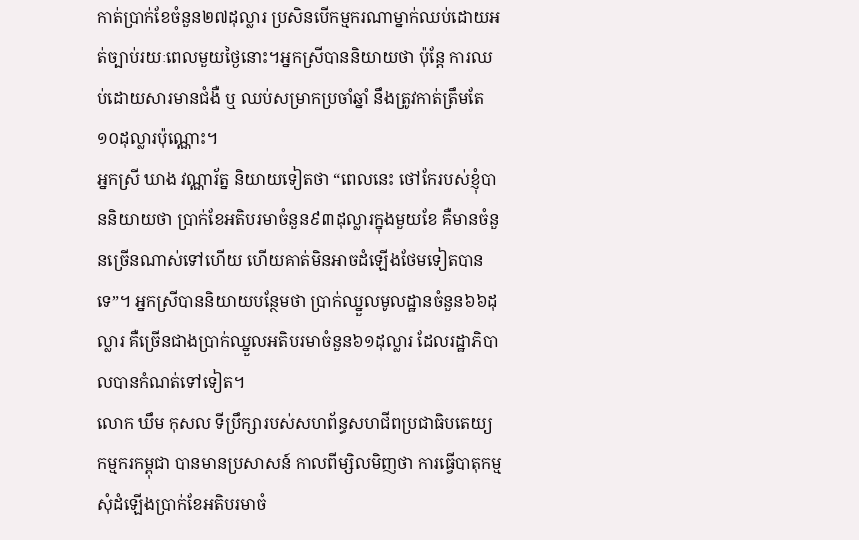កាត់ប្រាក់ខែចំនួន២៧ដុល្លារ ប្រសិនបើកម្មករណាម្នាក់ឈប់ដោយអត់ច្បាប់រយៈពេលមួយថ្ងៃនោះ។អ្នកស្រីបាននិយាយថា ប៉ុន្តែ ការឈប់ដោយសារមានជំងឺ ឬ ឈប់សម្រាកប្រចាំឆ្នាំ នឹងត្រូវកាត់ត្រឹមតែ១០ដុល្លារប៉ុណ្ណោះ។
អ្នកស្រី ឃាង វណ្ណារ័ត្ន និយាយទៀតថា “ពេលនេះ ថៅកែរបស់ខ្ញុំបាននិយាយថា ប្រាក់ខែអតិបរមាចំនួន៩៣ដុល្លារក្នុងមួយខែ គឺមានចំនួនច្រើនណាស់ទៅហើយ ហើយគាត់មិនអាចដំឡើងថែមទៀតបានទេ”។ អ្នកស្រីបាននិយាយបន្ថែមថា ប្រាក់ឈ្នួលមូលដ្ឋានចំនួន៦៦ដុល្លារ គឺច្រើនជាងប្រាក់ឈ្នួលអតិបរមាចំនួន៦១ដុល្លារ ដែលរដ្ឋាភិបាលបានកំណត់ទៅទៀត។
លោក ឃឹម កុសល ទីប្រឹក្សារបស់សហព័ន្ធសហជីពប្រជាធិបតេយ្យ កម្មករកម្ពុជា បានមានប្រសាសន៍ កាលពីម្សិលមិញថា ការធ្វើបាតុកម្មសុំដំឡើងប្រាក់ខែអតិបរមាចំ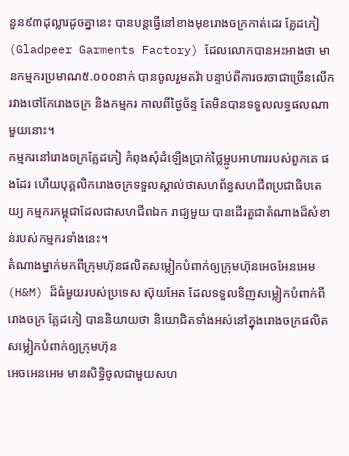នួន៩៣ដុល្លារដូចគ្នានេះ បានបន្តធ្វើនៅខាងមុខរោងចក្រកាត់ដេរ គ្លែដភៀ (Gladpeer Garments Factory) ដែលលោកបានអះអាងថា មានកម្មករប្រមាណ៥.០០០នាក់ បានចូលរួមតវ៉ា បន្ទាប់ពីការចរចាជាច្រើនលើករវាងថៅកែរោងចក្រ និងកម្មករ កាលពីថ្ងៃច័ន្ទ តែមិនបានទទួលលទ្ធផលណាមួយនោះ។
កម្មករនៅរោងចក្រគ្លែដភៀ កំពុងសុំដំឡើងប្រាក់ថ្លៃម្អូបអាហាររបស់ពួកគេ ផងដែរ ហើយបុគ្គលិករោងចក្រទទួលស្គាល់ថាសហព័ន្ធសហជីពប្រជាធិបតេយ្យ កម្មករកម្ពុជាដែលជាសហជីពឯក រាជ្យមួយ បានដើរតួជាតំណាងដ៏សំខាន់របស់កម្មករទាំងនេះ។
តំណាងម្នាក់មកពីក្រុមហ៊ុនផលិតសម្លៀកបំពាក់ឲ្យក្រុមហ៊ុនអេចអែនអេម (H&M) ដ៏ធំមួយរបស់ប្រទេស ស៊ុយអែត ដែលទទួលទិញសម្លៀកបំពាក់ពីរោងចក្រ គ្លែដភៀ បាននិយាយថា និយោជិតទាំងអស់នៅក្នុងរោងចក្រផលិតសម្លៀកបំពាក់ឲ្យក្រុមហ៊ុន
អេចអេនអេម មានសិទិ្ធចូលជាមួយសហ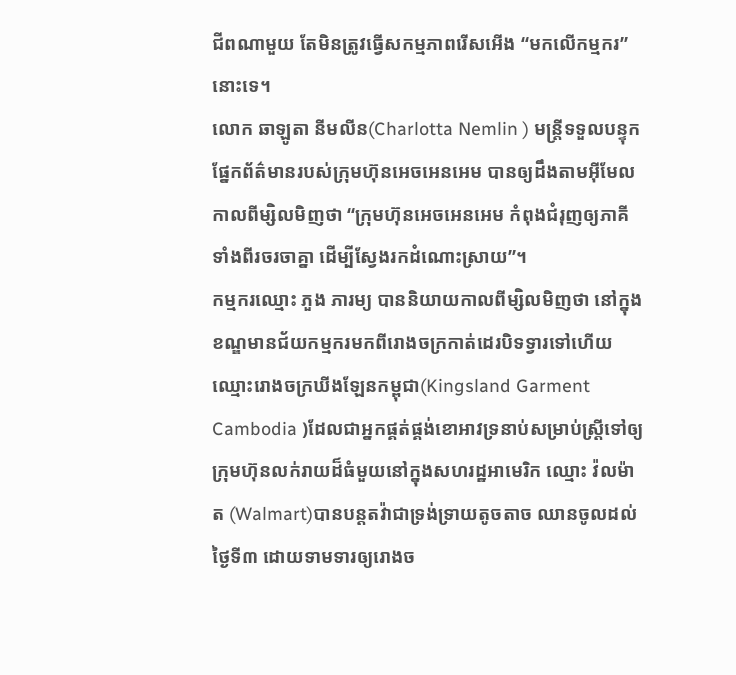ជីពណាមួយ តែមិនត្រូវធ្វើសកម្មភាពរើសអើង “មកលើកម្មករ” នោះទេ។
លោក ឆាឡូតា នីមលីន(Charlotta Nemlin ) មន្ត្រីទទួលបន្ទុកផ្នែកព័ត៌មានរបស់ក្រុមហ៊ុនអេចអេនអេម បានឲ្យដឹងតាមអុីមែល កាលពីម្សិលមិញថា “ក្រុមហ៊ុនអេចអេនអេម កំពុងជំរុញឲ្យភាគីទាំងពីរចរចាគ្នា ដើម្បីស្វែងរកដំណោះស្រាយ”។
កម្មករឈ្មោះ ភួង ភារម្យ បាននិយាយកាលពីម្សិលមិញថា នៅក្នុងខណ្ឌមានជ័យកម្មករមកពីរោងចក្រកាត់ដេរបិទទ្វារទៅហើយ ឈ្មោះរោងចក្រឃីងឡែនកម្ពុជា(Kingsland Garment Cambodia )ដែលជាអ្នកផ្គត់ផ្គង់ខោអាវទ្រនាប់សម្រាប់ស្ត្រីទៅឲ្យក្រុមហ៊ុនលក់រាយដ៏ធំមួយនៅក្នុងសហរដ្ឋអាមេរិក ឈ្មោះ វ៉លម៉ាត (Walmart)បានបន្តតវ៉ាជាទ្រង់ទ្រាយតូចតាច ឈានចូលដល់ថ្ងៃទី៣ ដោយទាមទារឲ្យរោងច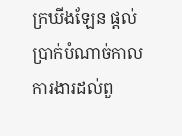ក្រឃីងឡែន ផ្តល់ប្រាក់បំណាច់កាលការងារដល់ពួ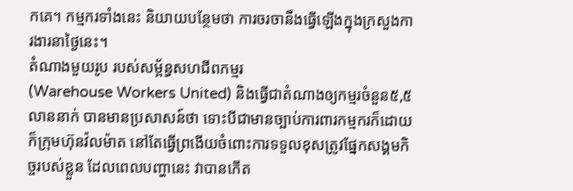កគេ។ កម្មករទាំងនេះ និយាយបន្ថែមថា ការចរចានឹងធ្វើឡើងក្នុងក្រសួងការងារនាថ្ងៃនេះ។
តំណាងមួយរូប របស់សម្ព័ន្ធសហជីពកម្មរ
(Warehouse Workers United) និងធ្វើជាតំណាងឲ្យកម្មរចំនួន៥,៥លាននាក់ បានមានប្រសាសន៍ថា ទោះបីជាមានច្បាប់ការពារកម្មករក៏ដោយ ក៏ក្រុមហ៊ុនវ៉លម៉ាត នៅតែធ្វើព្រងើយចំពោះការទទួលខុសត្រូវផ្នែកសង្គមកិច្ចរបស់ខ្លួន ដែលពេលបញ្ហានេះ វាបានកើត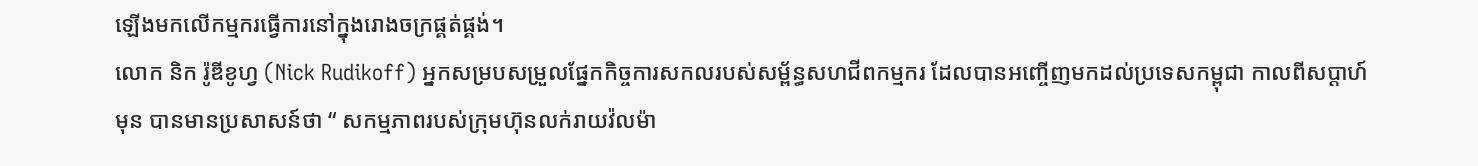ឡើងមកលើកម្មករធ្វើការនៅក្នុងរោងចក្រផ្គត់ផ្គង់។
លោក និក រ៉ូឌីខូហ្វ (Nick Rudikoff) អ្នកសម្របសម្រួលផ្នែកកិច្ចការសកលរបស់សម្ព័ន្ធសហជីពកម្មករ ដែលបានអញ្ចើញមកដល់ប្រទេសកម្ពុជា កាលពីសប្ដាហ៍មុន បានមានប្រសាសន៍ថា “ សកម្មភាពរបស់ក្រុមហ៊ុនលក់រាយវ៉លម៉ា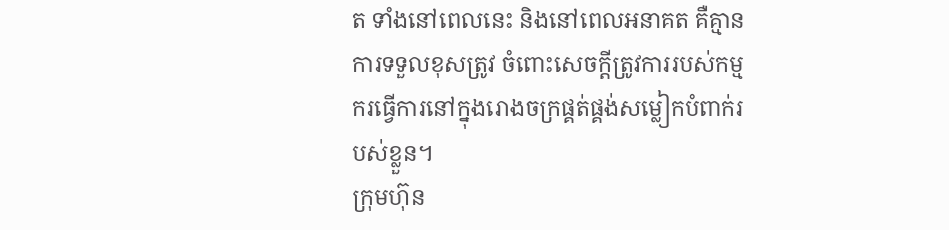ត ទាំងនៅពេលនេះ និងនៅពេលអនាគត គឺគ្មានការទទួលខុសត្រូវ ចំពោះសេចក្ដីត្រូវការរបស់កម្មករធ្វើការនៅក្នុងរោងចក្រផ្គត់ផ្គង់សម្លៀកបំពាក់របស់ខ្លួន។
ក្រុមហ៊ុន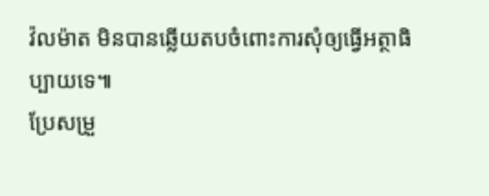វ៉លម៉ាត មិនបានឆ្លើយតបចំពោះការសុំឲ្យធ្វើអត្ថាធិប្បាយទេ៕
ប្រែសម្រួ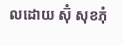លដោយ ស៊ុំ សុខភុំ